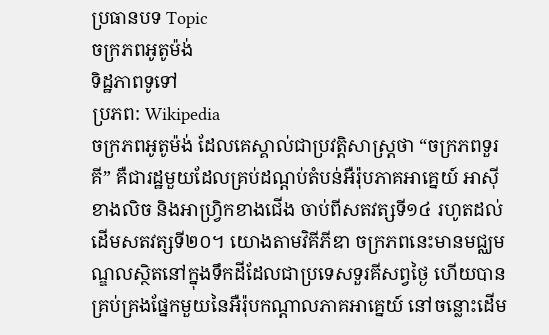ប្រធានបទ Topic
ចក្រភពអូតូម៉ង់
ទិដ្ឋភាពទូទៅ
ប្រភព: Wikipedia
ចក្រភពអូតូម៉ង់ ដែលគេស្គាល់ជាប្រវត្តិសាស្ត្រថា “ចក្រភពទួរគី” គឺជារដ្ឋមួយដែលគ្រប់ដណ្តប់តំបន់អឺរ៉ុបភាគអាគ្នេយ៍ អាស៊ីខាងលិច និងអាហ្វ្រិកខាងជើង ចាប់ពីសតវត្សទី១៤ រហូតដល់ដើមសតវត្សទី២០។ យោងតាមវិគីភីឌា ចក្រភពនេះមានមជ្ឈមណ្ឌលស្ថិតនៅក្នុងទឹកដីដែលជាប្រទេសទួរគីសព្វថ្ងៃ ហើយបានគ្រប់គ្រងផ្នែកមួយនៃអឺរ៉ុបកណ្តាលភាគអាគ្នេយ៍ នៅចន្លោះដើម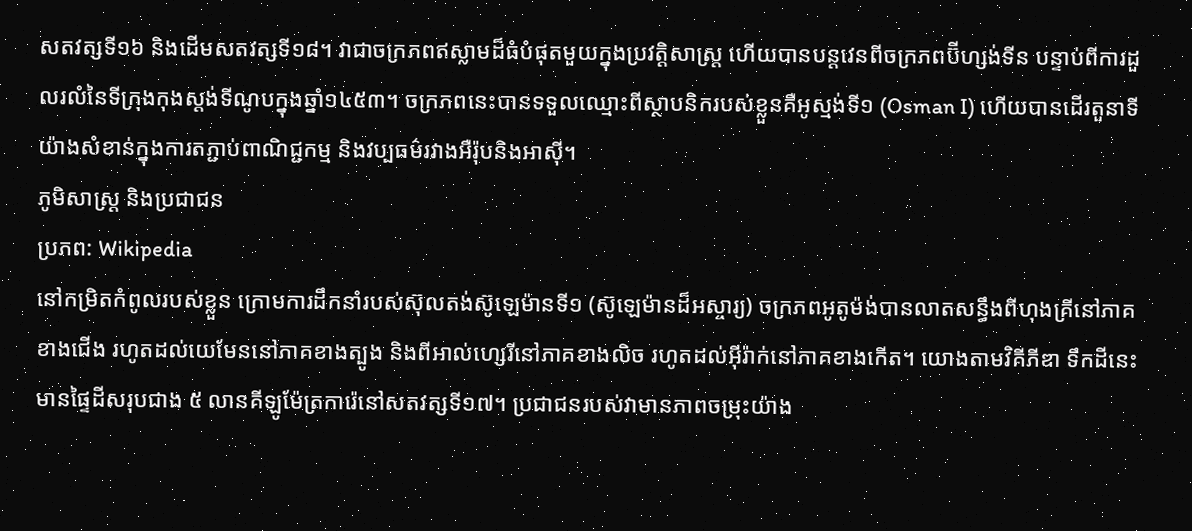សតវត្សទី១៦ និងដើមសតវត្សទី១៨។ វាជាចក្រភពឥស្លាមដ៏ធំបំផុតមួយក្នុងប្រវត្តិសាស្ត្រ ហើយបានបន្តវេនពីចក្រភពប៊ីហ្សង់ទីន បន្ទាប់ពីការដួលរលំនៃទីក្រុងកុងស្តង់ទីណូបក្នុងឆ្នាំ១៤៥៣។ ចក្រភពនេះបានទទួលឈ្មោះពីស្ថាបនិករបស់ខ្លួនគឺអូស្មង់ទី១ (Osman I) ហើយបានដើរតួនាទីយ៉ាងសំខាន់ក្នុងការតភ្ជាប់ពាណិជ្ជកម្ម និងវប្បធម៌រវាងអឺរ៉ុបនិងអាស៊ី។
ភូមិសាស្ត្រ និងប្រជាជន
ប្រភព: Wikipedia
នៅកម្រិតកំពូលរបស់ខ្លួន ក្រោមការដឹកនាំរបស់ស៊ុលតង់ស៊ូឡេម៉ានទី១ (ស៊ូឡេម៉ានដ៏អស្ចារ្យ) ចក្រភពអូតូម៉ង់បានលាតសន្ធឹងពីហុងគ្រីនៅភាគខាងជើង រហូតដល់យេមែននៅភាគខាងត្បូង និងពីអាល់ហ្សេរីនៅភាគខាងលិច រហូតដល់អ៊ីរ៉ាក់នៅភាគខាងកើត។ យោងតាមវិគីភីឌា ទឹកដីនេះមានផ្ទៃដីសរុបជាង ៥ លានគីឡូម៉ែត្រការ៉េនៅសតវត្សទី១៧។ ប្រជាជនរបស់វាមានភាពចម្រុះយ៉ាង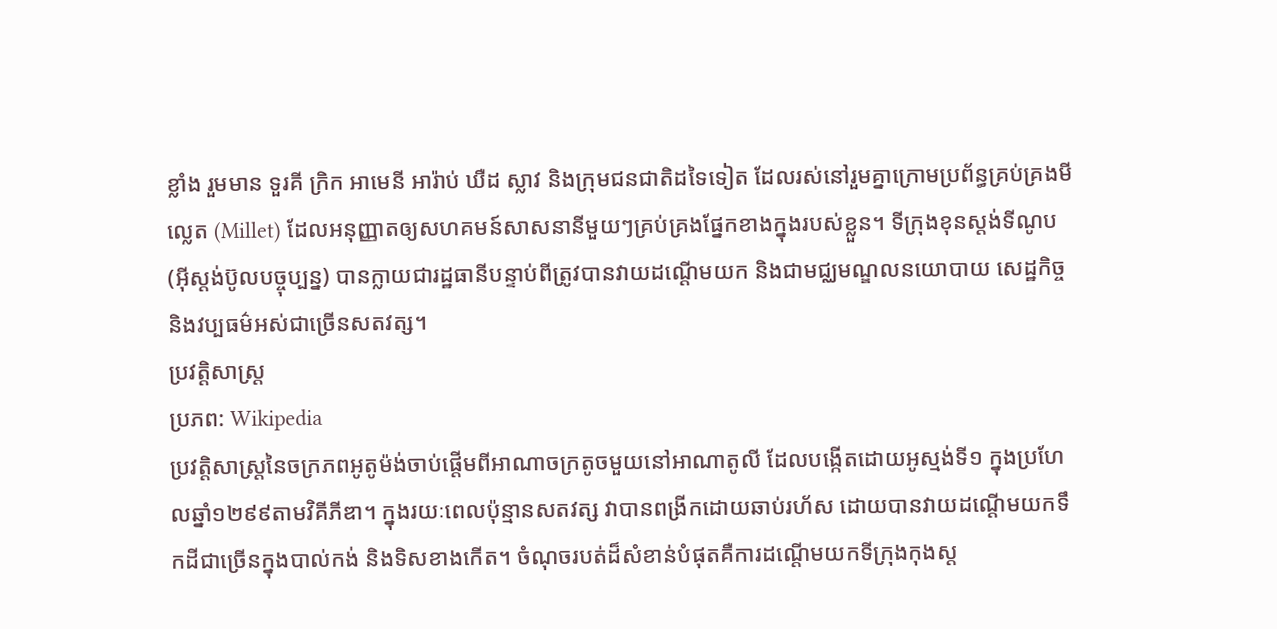ខ្លាំង រួមមាន ទួរគី ក្រិក អាមេនី អារ៉ាប់ ឃឺដ ស្លាវ និងក្រុមជនជាតិដទៃទៀត ដែលរស់នៅរួមគ្នាក្រោមប្រព័ន្ធគ្រប់គ្រងមីល្លេត (Millet) ដែលអនុញ្ញាតឲ្យសហគមន៍សាសនានីមួយៗគ្រប់គ្រងផ្នែកខាងក្នុងរបស់ខ្លួន។ ទីក្រុងខុនស្តង់ទីណូប (អ៊ីស្តង់ប៊ូលបច្ចុប្បន្ន) បានក្លាយជារដ្ឋធានីបន្ទាប់ពីត្រូវបានវាយដណ្តើមយក និងជាមជ្ឈមណ្ឌលនយោបាយ សេដ្ឋកិច្ច និងវប្បធម៌អស់ជាច្រើនសតវត្ស។
ប្រវត្តិសាស្ត្រ
ប្រភព: Wikipedia
ប្រវត្តិសាស្ត្រនៃចក្រភពអូតូម៉ង់ចាប់ផ្តើមពីអាណាចក្រតូចមួយនៅអាណាតូលី ដែលបង្កើតដោយអូស្មង់ទី១ ក្នុងប្រហែលឆ្នាំ១២៩៩តាមវិគីភីឌា។ ក្នុងរយៈពេលប៉ុន្មានសតវត្ស វាបានពង្រីកដោយឆាប់រហ័ស ដោយបានវាយដណ្តើមយកទឹកដីជាច្រើនក្នុងបាល់កង់ និងទិសខាងកើត។ ចំណុចរបត់ដ៏សំខាន់បំផុតគឺការដណ្តើមយកទីក្រុងកុងស្ត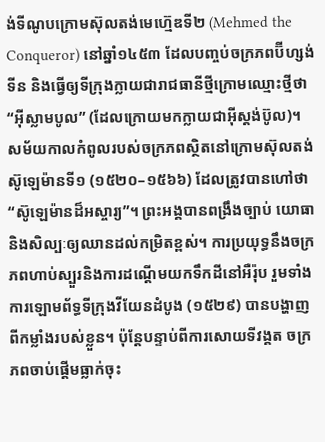ង់ទីណូបក្រោមស៊ុលតង់មេហ៊្មេឌទី២ (Mehmed the Conqueror) នៅឆ្នាំ១៤៥៣ ដែលបញ្ចប់ចក្រភពប៊ីហ្សង់ទីន និងធ្វើឲ្យទីក្រុងក្លាយជារាជធានីថ្មីក្រោមឈ្មោះថ្មីថា “អ៊ីស្លាមបូល” (ដែលក្រោយមកក្លាយជាអ៊ីស្តង់ប៊ូល)។
សម័យកាលកំពូលរបស់ចក្រភពស្ថិតនៅក្រោមស៊ុលតង់ស៊ូឡេម៉ានទី១ (១៥២០–១៥៦៦) ដែលត្រូវបានហៅថា “ស៊ូឡេម៉ានដ៏អស្ចារ្យ”។ ព្រះអង្គបានពង្រឹងច្បាប់ យោធា និងសិល្បៈឲ្យឈានដល់កម្រិតខ្ពស់។ ការប្រយុទ្ធនឹងចក្រភពហាប់ស្បួរនិងការដណ្តើមយកទឹកដីនៅអឺរ៉ុប រួមទាំងការឡោមព័ទ្ធទីក្រុងវីយែនដំបូង (១៥២៩) បានបង្ហាញពីកម្លាំងរបស់ខ្លួន។ ប៉ុន្តែបន្ទាប់ពីការសោយទីវង្គត ចក្រភពចាប់ផ្តើមធ្លាក់ចុះ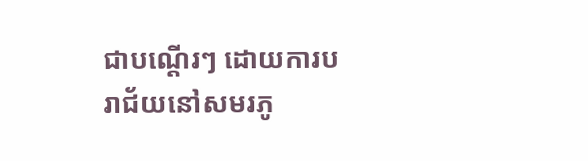ជាបណ្តើរៗ ដោយការបរាជ័យនៅសមរភូ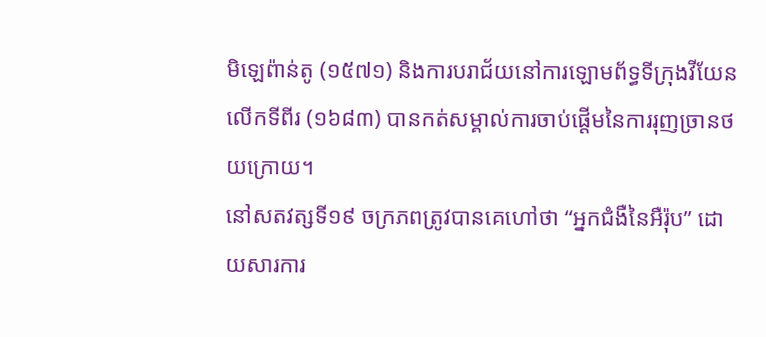មិឡេព៉ាន់តូ (១៥៧១) និងការបរាជ័យនៅការឡោមព័ទ្ធទីក្រុងវីយែនលើកទីពីរ (១៦៨៣) បានកត់សម្គាល់ការចាប់ផ្តើមនៃការរុញច្រានថយក្រោយ។
នៅសតវត្សទី១៩ ចក្រភពត្រូវបានគេហៅថា “អ្នកជំងឺនៃអឺរ៉ុប” ដោយសារការ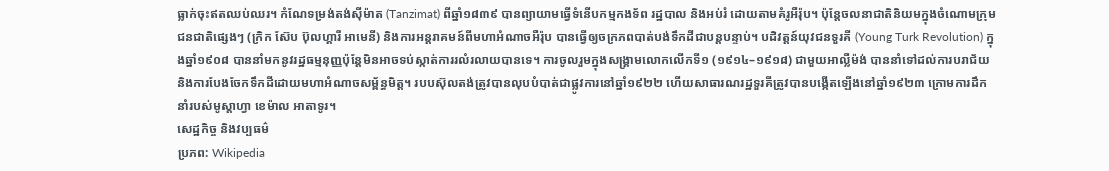ធ្លាក់ចុះឥតឈប់ឈរ។ កំណែទម្រង់តង់ស៊ីម៉ាត (Tanzimat) ពីឆ្នាំ១៨៣៩ បានព្យាយាមធ្វើទំនើបកម្មកងទ័ព រដ្ឋបាល និងអប់រំ ដោយតាមគំរូអឺរ៉ុប។ ប៉ុន្តែចលនាជាតិនិយមក្នុងចំណោមក្រុមជនជាតិផ្សេងៗ (ក្រិក ស៊ែប ប៊ុលហ្គារី អាមេនី) និងការអន្តរាគមន៍ពីមហាអំណាចអឺរ៉ុប បានធ្វើឲ្យចក្រភពបាត់បង់ទឹកដីជាបន្តបន្ទាប់។ បដិវត្តន៍យុវជនទួរគី (Young Turk Revolution) ក្នុងឆ្នាំ១៩០៨ បាននាំមកនូវរដ្ឋធម្មនុញ្ញប៉ុន្តែមិនអាចទប់ស្កាត់ការរលំរលាយបានទេ។ ការចូលរួមក្នុងសង្គ្រាមលោកលើកទី១ (១៩១៤–១៩១៨) ជាមួយអាល្លឺម៉ង់ បាននាំទៅដល់ការបរាជ័យ និងការបែងចែកទឹកដីដោយមហាអំណាចសម្ព័ន្ធមិត្ត។ របបស៊ុលតង់ត្រូវបានលុបបំបាត់ជាផ្លូវការនៅឆ្នាំ១៩២២ ហើយសាធារណរដ្ឋទួរគីត្រូវបានបង្កើតឡើងនៅឆ្នាំ១៩២៣ ក្រោមការដឹកនាំរបស់មូស្តាហ្វា ខេម៉ាល អាតាទូរ។
សេដ្ឋកិច្ច និងវប្បធម៌
ប្រភព: Wikipedia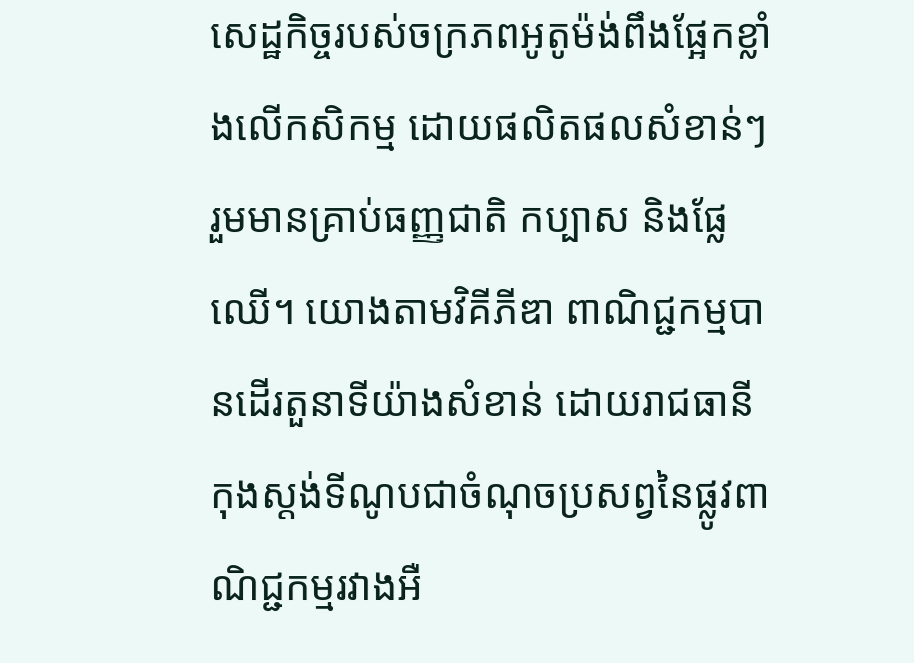សេដ្ឋកិច្ចរបស់ចក្រភពអូតូម៉ង់ពឹងផ្អែកខ្លាំងលើកសិកម្ម ដោយផលិតផលសំខាន់ៗរួមមានគ្រាប់ធញ្ញជាតិ កប្បាស និងផ្លែឈើ។ យោងតាមវិគីភីឌា ពាណិជ្ជកម្មបានដើរតួនាទីយ៉ាងសំខាន់ ដោយរាជធានីកុងស្តង់ទីណូបជាចំណុចប្រសព្វនៃផ្លូវពាណិជ្ជកម្មរវាងអឺ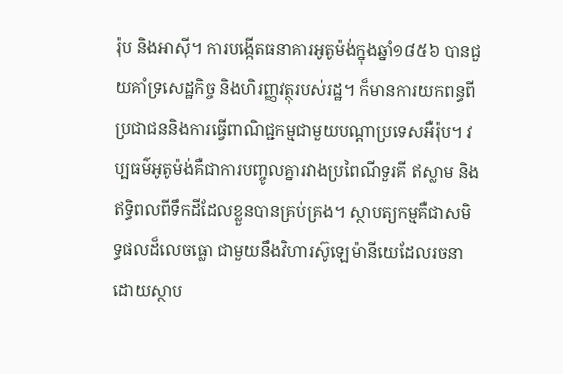រ៉ុប និងអាស៊ី។ ការបង្កើតធនាគារអូតូម៉ង់ក្នុងឆ្នាំ១៨៥៦ បានជួយគាំទ្រសេដ្ឋកិច្ច និងហិរញ្ញវត្ថុរបស់រដ្ឋ។ ក៏មានការយកពន្ធពីប្រជាជននិងការធ្វើពាណិជ្ជកម្មជាមួយបណ្តាប្រទេសអឺរ៉ុប។ វប្បធម៌អូតូម៉ង់គឺជាការបញ្ចូលគ្នារវាងប្រពៃណីទួរគី ឥស្លាម និងឥទ្ធិពលពីទឹកដីដែលខ្លួនបានគ្រប់គ្រង។ ស្ថាបត្យកម្មគឺជាសមិទ្ធផលដ៏លេចធ្លោ ជាមួយនឹងវិហារស៊ូឡេម៉ានីយេដែលរចនាដោយស្ថាប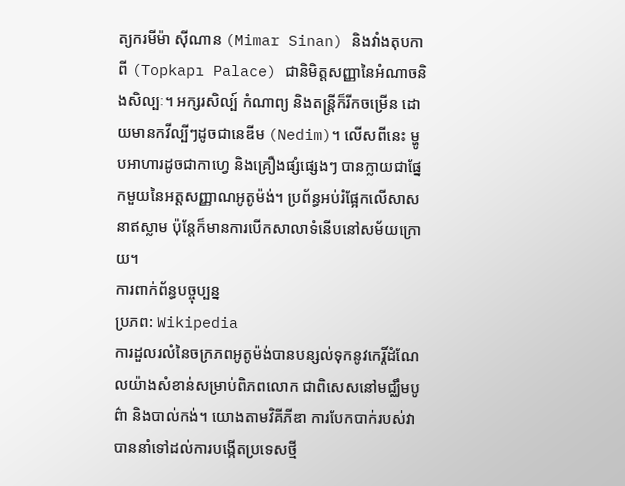ត្យករមីម៉ា ស៊ីណាន (Mimar Sinan) និងវាំងតុបកាពី (Topkapı Palace) ជានិមិត្តសញ្ញានៃអំណាចនិងសិល្បៈ។ អក្សរសិល្ប៍ កំណាព្យ និងតន្ត្រីក៏រីកចម្រើន ដោយមានកវីល្បីៗដូចជានេឌីម (Nedim)។ លើសពីនេះ ម្ហូបអាហារដូចជាកាហ្វេ និងគ្រឿងផ្សំផ្សេងៗ បានក្លាយជាផ្នែកមួយនៃអត្តសញ្ញាណអូតូម៉ង់។ ប្រព័ន្ធអប់រំផ្អែកលើសាសនាឥស្លាម ប៉ុន្តែក៏មានការបើកសាលាទំនើបនៅសម័យក្រោយ។
ការពាក់ព័ន្ធបច្ចុប្បន្ន
ប្រភព: Wikipedia
ការដួលរលំនៃចក្រភពអូតូម៉ង់បានបន្សល់ទុកនូវកេរ្តិ៍ដំណែលយ៉ាងសំខាន់សម្រាប់ពិភពលោក ជាពិសេសនៅមជ្ឈឹមបូព៌ា និងបាល់កង់។ យោងតាមវិគីភីឌា ការបែកបាក់របស់វាបាននាំទៅដល់ការបង្កើតប្រទេសថ្មី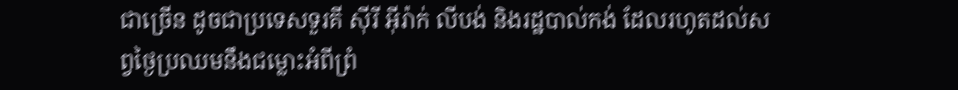ជាច្រើន ដូចជាប្រទេសទួរគី ស៊ីរី អ៊ីរ៉ាក់ លីបង់ និងរដ្ឋបាល់កង់ ដែលរហូតដល់សព្វថ្ងៃប្រឈមនឹងជម្លោះអំពីព្រំ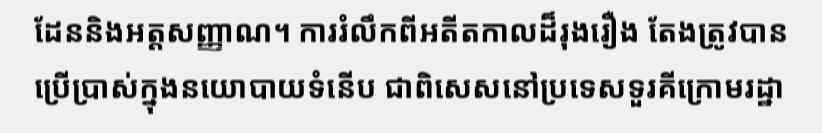ដែននិងអត្តសញ្ញាណ។ ការរំលឹកពីអតីតកាលដ៏រុងរឿង តែងត្រូវបានប្រើប្រាស់ក្នុងនយោបាយទំនើប ជាពិសេសនៅប្រទេសទួរគីក្រោមរដ្ឋា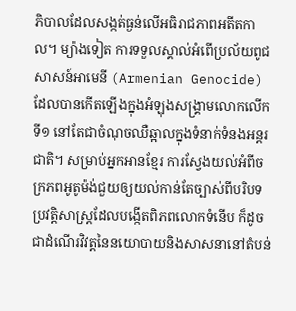ភិបាលដែលសង្កត់ធ្ងន់លើអធិរាជភាពអតីតកាល។ ម្យ៉ាងទៀត ការទទួលស្គាល់អំពើប្រល័យពូជសាសន៍អាមេនី (Armenian Genocide) ដែលបានកើតឡើងក្នុងអំឡុងសង្គ្រាមលោកលើកទី១ នៅតែជាចំណុចឈឺឆ្អាលក្នុងទំនាក់ទំនងអន្តរជាតិ។ សម្រាប់អ្នកអានខ្មែរ ការស្វែងយល់អំពីចក្រភពអូតូម៉ង់ជួយឲ្យយល់កាន់តែច្បាស់ពីបរិបទប្រវត្តិសាស្ត្រដែលបង្កើតពិភពលោកទំនើប ក៏ដូចជាដំណើរវិវត្តនៃនយោបាយនិងសាសនានៅតំបន់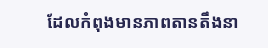ដែលកំពុងមានភាពតានតឹងនា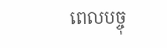ពេលបច្ចុ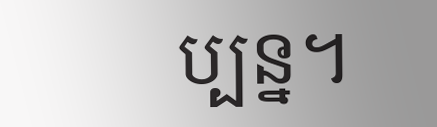ប្បន្ន។